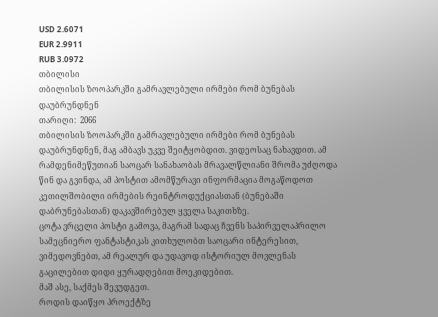USD 2.6071
EUR 2.9911
RUB 3.0972
თბილისი
თბილისის ზოოპარკში გამრავლებული ირმები რომ ბუნებას დაუბრუნდნენ
თარიღი:  2066
თბილისის ზოოპარკში გამრავლებული ირმები რომ ბუნებას დაუბრუნდნენ, მაგ ამბავს უკვე შეიტყობდით. ვიდეოსაც ნახავდით. ამ რამდენიმეწუთიან საოცარ სანახაობას მრავალწლიანი შრომა უძღოდა წინ და გვინდა, ამ პოსტით ამომწურავი ინფორმაცია მოგაწოდოთ კეთილშობილი ირმების რეინტროდუქციასთან (ბუნებაში დაბრუნებასთან) დაკავშირებულ ყველა საკითხზე.
ცოტა ვრცელი პოსტი გამოვა, მაგრამ სადაც ჩვენს საპირველაპრილო სამეცნიერო ფანტასტიკას კითხულობთ საოცარი ინტერესით, ვიმედოვნებთ, ამ რეალურ და უდავოდ ისტორიულ მოვლენას გაცილებით დიდი ყურადღებით მოეკიდებით.
მაშ ასე, საქმეს შევუდგეთ.
როდის დაიწყო პროექტზე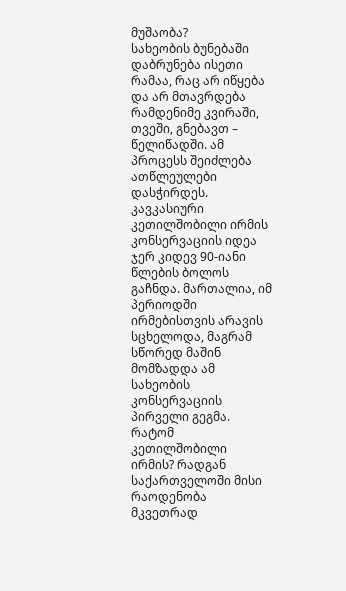მუშაობა?
სახეობის ბუნებაში დაბრუნება ისეთი რამაა, რაც არ იწყება და არ მთავრდება რამდენიმე კვირაში, თვეში, გნებავთ – წელიწადში. ამ პროცესს შეიძლება ათწლეულები დასჭირდეს.
კავკასიური კეთილშობილი ირმის კონსერვაციის იდეა ჯერ კიდევ 90-იანი წლების ბოლოს გაჩნდა. მართალია, იმ პერიოდში ირმებისთვის არავის სცხელოდა, მაგრამ სწორედ მაშინ მომზადდა ამ სახეობის კონსერვაციის პირველი გეგმა. რატომ კეთილშობილი ირმის? რადგან საქართველოში მისი რაოდენობა მკვეთრად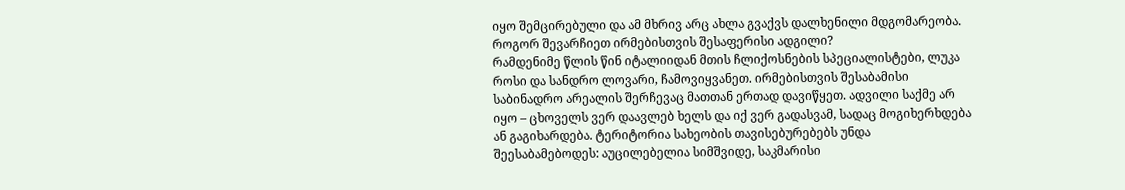იყო შემცირებული და ამ მხრივ არც ახლა გვაქვს დალხენილი მდგომარეობა.
როგორ შევარჩიეთ ირმებისთვის შესაფერისი ადგილი?
რამდენიმე წლის წინ იტალიიდან მთის ჩლიქოსნების სპეციალისტები, ლუკა როსი და სანდრო ლოვარი, ჩამოვიყვანეთ. ირმებისთვის შესაბამისი საბინადრო არეალის შერჩევაც მათთან ერთად დავიწყეთ. ადვილი საქმე არ იყო – ცხოველს ვერ დაავლებ ხელს და იქ ვერ გადასვამ, სადაც მოგიხერხდება ან გაგიხარდება. ტერიტორია სახეობის თავისებურებებს უნდა შეესაბამებოდეს: აუცილებელია სიმშვიდე, საკმარისი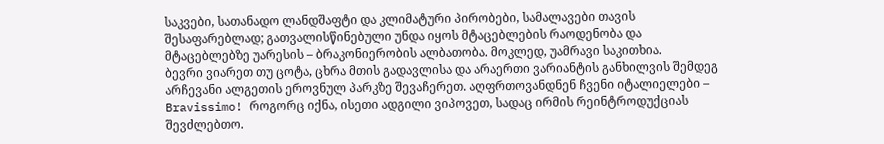საკვები, სათანადო ლანდშაფტი და კლიმატური პირობები, სამალავები თავის შესაფარებლად; გათვალისწინებული უნდა იყოს მტაცებლების რაოდენობა და მტაცებლებზე უარესის – ბრაკონიერობის ალბათობა. მოკლედ, უამრავი საკითხია.
ბევრი ვიარეთ თუ ცოტა, ცხრა მთის გადავლისა და არაერთი ვარიანტის განხილვის შემდეგ არჩევანი ალგეთის ეროვნულ პარკზე შევაჩერეთ. აღფრთოვანდნენ ჩვენი იტალიელები – Bravissimo! როგორც იქნა, ისეთი ადგილი ვიპოვეთ, სადაც ირმის რეინტროდუქციას შევძლებთო.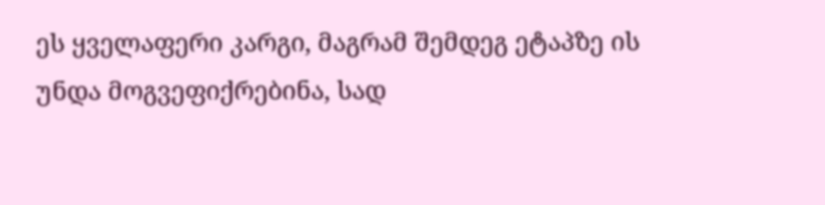ეს ყველაფერი კარგი, მაგრამ შემდეგ ეტაპზე ის უნდა მოგვეფიქრებინა, სად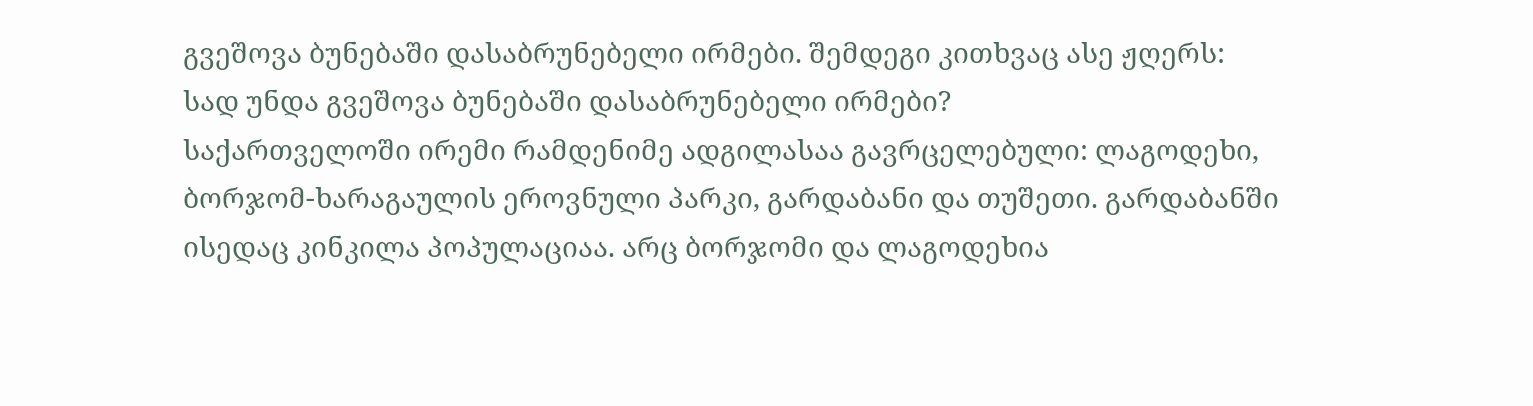გვეშოვა ბუნებაში დასაბრუნებელი ირმები. შემდეგი კითხვაც ასე ჟღერს:
სად უნდა გვეშოვა ბუნებაში დასაბრუნებელი ირმები?
საქართველოში ირემი რამდენიმე ადგილასაა გავრცელებული: ლაგოდეხი, ბორჯომ-ხარაგაულის ეროვნული პარკი, გარდაბანი და თუშეთი. გარდაბანში ისედაც კინკილა პოპულაციაა. არც ბორჯომი და ლაგოდეხია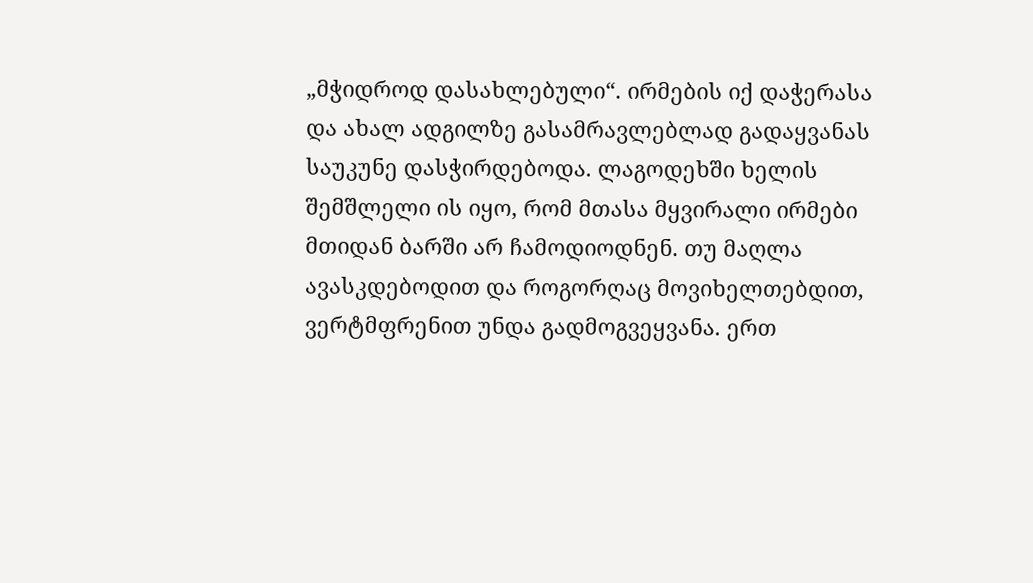„მჭიდროდ დასახლებული“. ირმების იქ დაჭერასა და ახალ ადგილზე გასამრავლებლად გადაყვანას საუკუნე დასჭირდებოდა. ლაგოდეხში ხელის შემშლელი ის იყო, რომ მთასა მყვირალი ირმები მთიდან ბარში არ ჩამოდიოდნენ. თუ მაღლა ავასკდებოდით და როგორღაც მოვიხელთებდით, ვერტმფრენით უნდა გადმოგვეყვანა. ერთ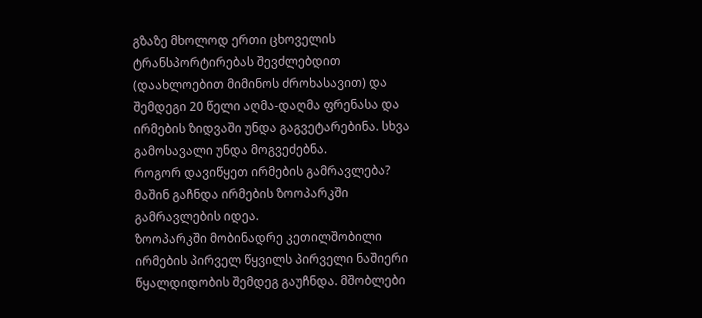გზაზე მხოლოდ ერთი ცხოველის ტრანსპორტირებას შევძლებდით (დაახლოებით მიმინოს ძროხასავით) და შემდეგი 20 წელი აღმა-დაღმა ფრენასა და ირმების ზიდვაში უნდა გაგვეტარებინა. სხვა გამოსავალი უნდა მოგვეძებნა.
როგორ დავიწყეთ ირმების გამრავლება?
მაშინ გაჩნდა ირმების ზოოპარკში გამრავლების იდეა.
ზოოპარკში მობინადრე კეთილშობილი ირმების პირველ წყვილს პირველი ნაშიერი წყალდიდობის შემდეგ გაუჩნდა. მშობლები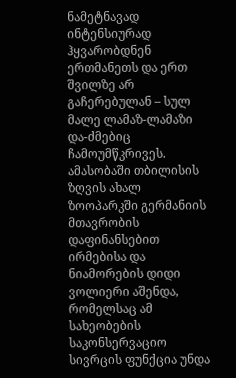ნამეტნავად ინტენსიურად ჰყვარობდნენ ერთმანეთს და ერთ შვილზე არ გაჩერებულან – სულ მალე ლამაზ-ლამაზი და-ძმებიც ჩამოუმწკრივეს. ამასობაში თბილისის ზღვის ახალ ზოოპარკში გერმანიის მთავრობის დაფინანსებით ირმებისა და ნიამორების დიდი ვოლიერი აშენდა, რომელსაც ამ სახეობების საკონსერვაციო სივრცის ფუნქცია უნდა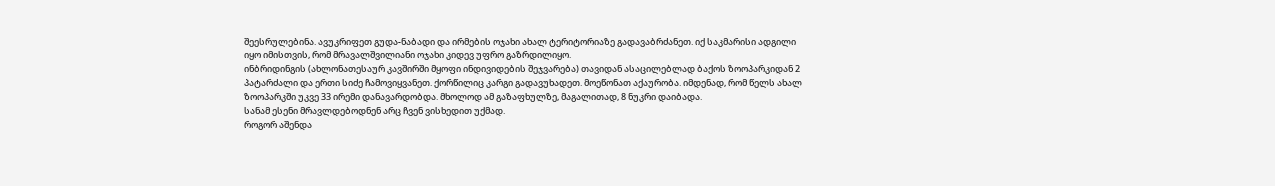შეესრულებინა. ავუკრიფეთ გუდა-ნაბადი და ირმების ოჯახი ახალ ტერიტორიაზე გადავაბრძანეთ. იქ საკმარისი ადგილი იყო იმისთვის, რომ მრავალშვილიანი ოჯახი კიდევ უფრო გაზრდილიყო.
ინბრიდინგის (ახლონათესაურ კავშირში მყოფი ინდივიდების შეჯვარება) თავიდან ასაცილებლად ბაქოს ზოოპარკიდან 2 პატარძალი და ერთი სიძე ჩამოვიყვანეთ. ქორწილიც კარგი გადავუხადეთ. მოეწონათ აქაურობა. იმდენად, რომ წელს ახალ ზოოპარკში უკვე 33 ირემი დანავარდობდა. მხოლოდ ამ გაზაფხულზე, მაგალითად, 8 ნუკრი დაიბადა.
სანამ ესენი მრავლდებოდნენ არც ჩვენ ვისხედით უქმად.
როგორ აშენდა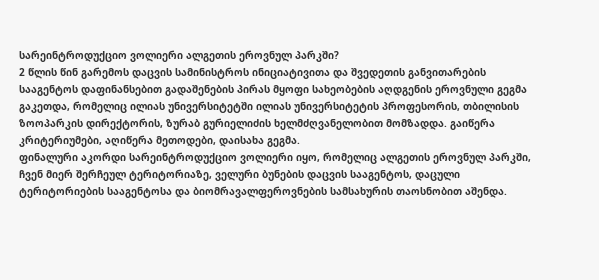სარეინტროდუქციო ვოლიერი ალგეთის ეროვნულ პარკში?
2 წლის წინ გარემოს დაცვის სამინისტროს ინიციატივითა და შვედეთის განვითარების სააგენტოს დაფინანსებით გადაშენების პირას მყოფი სახეობების აღდგენის ეროვნული გეგმა გაკეთდა, რომელიც ილიას უნივერსიტეტში ილიას უნივერსიტეტის პროფესორის, თბილისის ზოოპარკის დირექტორის, ზურაბ გურიელიძის ხელმძღვანელობით მომზადდა. გაიწერა კრიტერიუმები, აღიწერა მეთოდები, დაისახა გეგმა.
ფინალური აკორდი სარეინტროდუქციო ვოლიერი იყო, რომელიც ალგეთის ეროვნულ პარკში, ჩვენ მიერ შერჩეულ ტერიტორიაზე, ველური ბუნების დაცვის სააგენტოს, დაცული ტერიტორიების სააგენტოსა და ბიომრავალფეროვნების სამსახურის თაოსნობით აშენდა.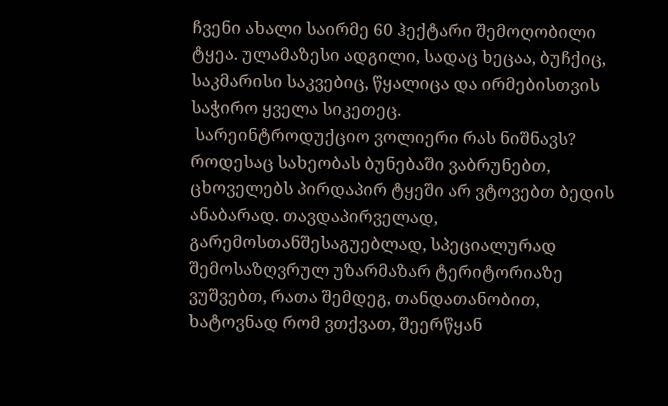ჩვენი ახალი საირმე 60 ჰექტარი შემოღობილი ტყეა. ულამაზესი ადგილი, სადაც ხეცაა, ბუჩქიც, საკმარისი საკვებიც, წყალიცა და ირმებისთვის საჭირო ყველა სიკეთეც.
 სარეინტროდუქციო ვოლიერი რას ნიშნავს?
როდესაც სახეობას ბუნებაში ვაბრუნებთ, ცხოველებს პირდაპირ ტყეში არ ვტოვებთ ბედის ანაბარად. თავდაპირველად, გარემოსთანშესაგუებლად, სპეციალურად შემოსაზღვრულ უზარმაზარ ტერიტორიაზე ვუშვებთ, რათა შემდეგ, თანდათანობით, ხატოვნად რომ ვთქვათ, შეერწყან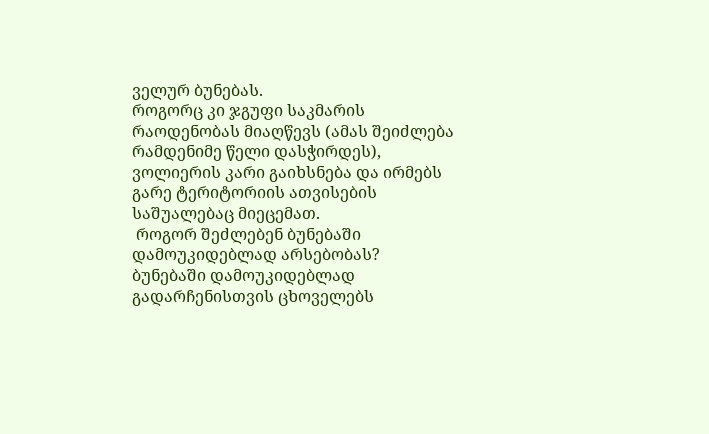ველურ ბუნებას.
როგორც კი ჯგუფი საკმარის რაოდენობას მიაღწევს (ამას შეიძლება რამდენიმე წელი დასჭირდეს), ვოლიერის კარი გაიხსნება და ირმებს გარე ტერიტორიის ათვისების საშუალებაც მიეცემათ.
 როგორ შეძლებენ ბუნებაში დამოუკიდებლად არსებობას?
ბუნებაში დამოუკიდებლად გადარჩენისთვის ცხოველებს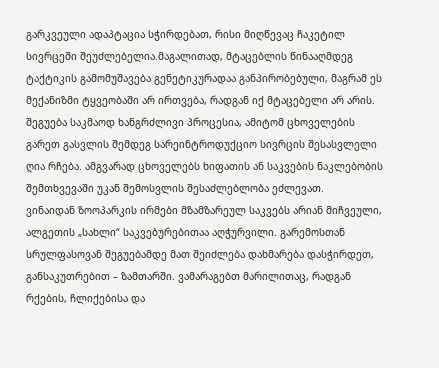გარკვეული ადაპტაცია სჭირდებათ, რისი მიღწევაც ჩაკეტილ სივრცეში შეუძლებელია.მაგალითად, მტაცებლის წინააღმდეგ ტაქტიკის გამომუშავება გენეტიკურადაა განპირობებული, მაგრამ ეს მექანიზმი ტყვეობაში არ ირთვება, რადგან იქ მტაცებელი არ არის. შეგუება საკმაოდ ხანგრძლივი პროცესია, ამიტომ ცხოველების გარეთ გასვლის შემდეგ სარეინტროდუქციო სივრცის შესასვლელი ღია რჩება. ამგვარად ცხოველებს ხიფათის ან საკვების ნაკლებობის შემთხვევაში უკან შემოსვლის შესაძლებლობა ეძლევათ.
ვინაიდან ზოოპარკის ირმები მზამზარეულ საკვებს არიან მიჩვეული, ალგეთის „სახლი“ საკვებურებითაა აღჭურვილი. გარემოსთან სრულფასოვან შეგუებამდე მათ შეიძლება დახმარება დასჭირდეთ, განსაკუთრებით – ზამთარში. ვამარაგებთ მარილითაც, რადგან რქების, ჩლიქებისა და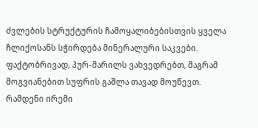ძვლების სტრუქტურის ჩამოყალიბებისთვის ყველა ჩლიქოსანს სჭირდება მინერალური საკვები. ფაქტობრივად, პურ-მარილს ვახვედრებთ, მაგრამ მოგვიანებით სუფრის გაშლა თავად მოუწევთ.
რამდენი ირემი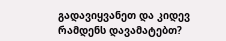გადავიყვანეთ და კიდევ რამდენს დავამატებთ?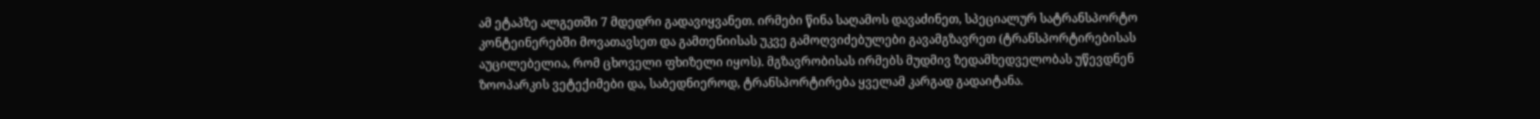ამ ეტაპზე ალგეთში 7 მდედრი გადავიყვანეთ. ირმები წინა საღამოს დავაძინეთ, სპეციალურ სატრანსპორტო კონტეინერებში მოვათავსეთ და გამთენიისას უკვე გამოღვიძებულები გავამგზავრეთ (ტრანსპორტირებისას აუცილებელია, რომ ცხოველი ფხიზელი იყოს). მგზავრობისას ირმებს მუდმივ ზედამხედველობას უწევდნენ ზოოპარკის ვეტექიმები და, საბედნიეროდ, ტრანსპორტირება ყველამ კარგად გადაიტანა.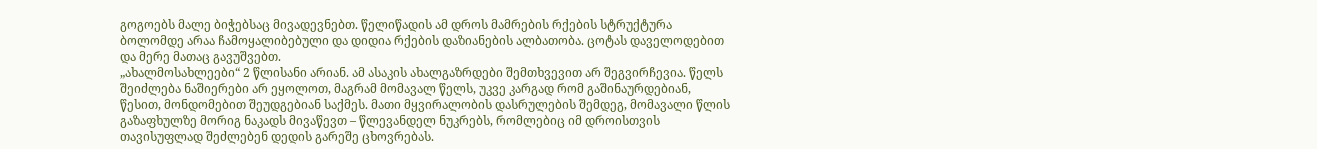გოგოებს მალე ბიჭებსაც მივადევნებთ. წელიწადის ამ დროს მამრების რქების სტრუქტურა ბოლომდე არაა ჩამოყალიბებული და დიდია რქების დაზიანების ალბათობა. ცოტას დაველოდებით და მერე მათაც გავუშვებთ.
„ახალმოსახლეები“ 2 წლისანი არიან. ამ ასაკის ახალგაზრდები შემთხვევით არ შეგვირჩევია. წელს შეიძლება ნაშიერები არ ეყოლოთ, მაგრამ მომავალ წელს, უკვე კარგად რომ გაშინაურდებიან, წესით, მონდომებით შეუდგებიან საქმეს. მათი მყვირალობის დასრულების შემდეგ, მომავალი წლის გაზაფხულზე მორიგ ნაკადს მივაწევთ – წლევანდელ ნუკრებს, რომლებიც იმ დროისთვის თავისუფლად შეძლებენ დედის გარეშე ცხოვრებას.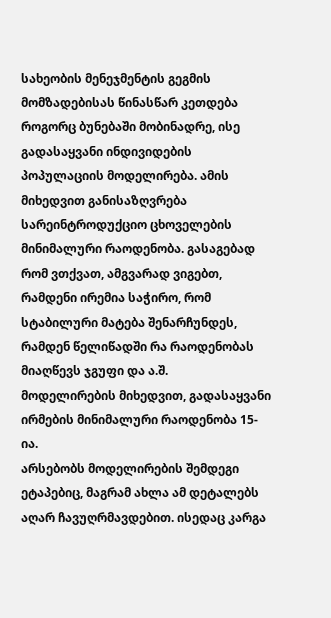სახეობის მენეჯმენტის გეგმის მომზადებისას წინასწარ კეთდება როგორც ბუნებაში მობინადრე, ისე გადასაყვანი ინდივიდების პოპულაციის მოდელირება. ამის მიხედვით განისაზღვრება სარეინტროდუქციო ცხოველების მინიმალური რაოდენობა. გასაგებად რომ ვთქვათ, ამგვარად ვიგებთ, რამდენი ირემია საჭირო, რომ სტაბილური მატება შენარჩუნდეს, რამდენ წელიწადში რა რაოდენობას მიაღწევს ჯგუფი და ა.შ.
მოდელირების მიხედვით, გადასაყვანი ირმების მინიმალური რაოდენობა 15-ია.
არსებობს მოდელირების შემდეგი ეტაპებიც, მაგრამ ახლა ამ დეტალებს აღარ ჩავუღრმავდებით. ისედაც კარგა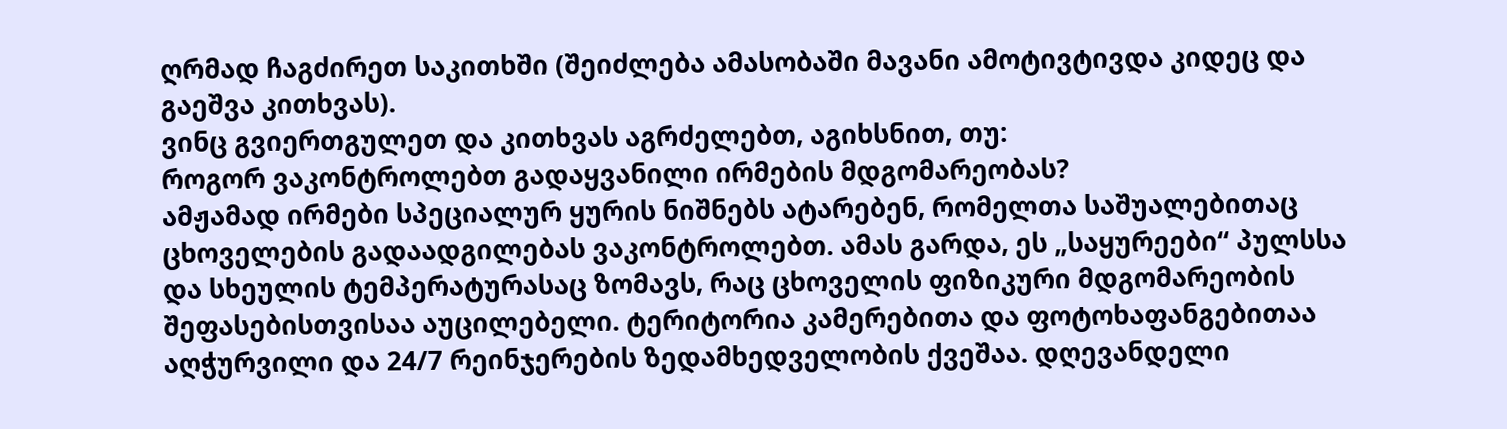ღრმად ჩაგძირეთ საკითხში (შეიძლება ამასობაში მავანი ამოტივტივდა კიდეც და გაეშვა კითხვას).
ვინც გვიერთგულეთ და კითხვას აგრძელებთ, აგიხსნით, თუ:
როგორ ვაკონტროლებთ გადაყვანილი ირმების მდგომარეობას?
ამჟამად ირმები სპეციალურ ყურის ნიშნებს ატარებენ, რომელთა საშუალებითაც ცხოველების გადაადგილებას ვაკონტროლებთ. ამას გარდა, ეს „საყურეები“ პულსსა და სხეულის ტემპერატურასაც ზომავს, რაც ცხოველის ფიზიკური მდგომარეობის შეფასებისთვისაა აუცილებელი. ტერიტორია კამერებითა და ფოტოხაფანგებითაა აღჭურვილი და 24/7 რეინჯერების ზედამხედველობის ქვეშაა. დღევანდელი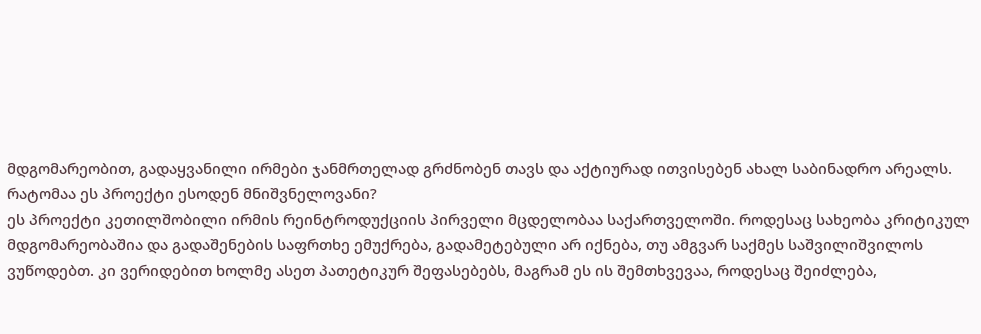მდგომარეობით, გადაყვანილი ირმები ჯანმრთელად გრძნობენ თავს და აქტიურად ითვისებენ ახალ საბინადრო არეალს.
რატომაა ეს პროექტი ესოდენ მნიშვნელოვანი?
ეს პროექტი კეთილშობილი ირმის რეინტროდუქციის პირველი მცდელობაა საქართველოში. როდესაც სახეობა კრიტიკულ მდგომარეობაშია და გადაშენების საფრთხე ემუქრება, გადამეტებული არ იქნება, თუ ამგვარ საქმეს საშვილიშვილოს ვუწოდებთ. კი ვერიდებით ხოლმე ასეთ პათეტიკურ შეფასებებს, მაგრამ ეს ის შემთხვევაა, როდესაც შეიძლება,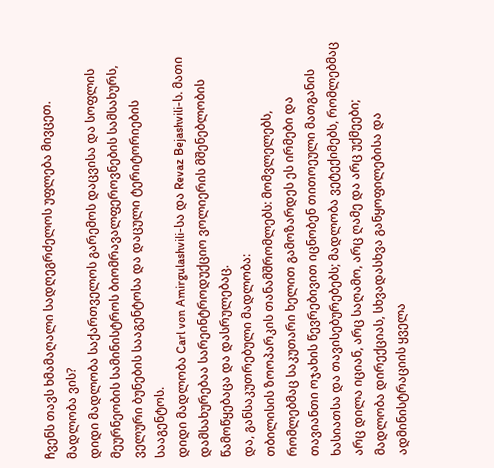ჩვენს თავს ხმამაღალი სადღეგრძელოს უფლება მივცეთ.
მადლობა ვის?
დიდი მადლობა საქართველოს გარემოს დაცვისა და სოფლის მეურნეობის სამინისტროს ბიომრავალფეროვნების სამსახურს, ველური ბუნების სააგენტოსა და დაცული ტერიტორიების სააგენტოს.
დიდი მადლობა Carl von Amirgulashvili-სა და Revaz Bejashvili-ს. მათი დამსახურებაა სარეინტროდუქციო ვოლიერის მშენებლობის წამოწყებაცა და დასრულებაც.
და, განსაკუთრებული მადლობა:
თბილისის ზოოპარკის თანამშრომლებს: მომვლელებს, რომლებმაც საკუთარი ხელით გამოზარდეს ეს ირმები და თავიანთი ოჯახის წევრებივით იცნობენ თითოეული მათგანის ხასიათსა და თავისებურებებს; მადლობა ვეტექიმებს, რომლებმაც არც დილა იციან, არც საღამო, არც ღამე და არც უქმეები; მადლობა დირექციას, სხვადასხვა განყოფილებისა და ადმინისტრაციის ყველა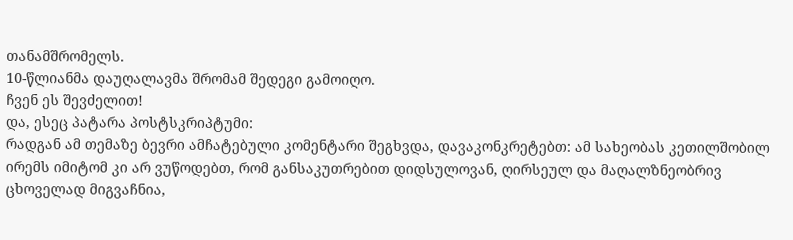თანამშრომელს.
10-წლიანმა დაუღალავმა შრომამ შედეგი გამოიღო.
ჩვენ ეს შევძელით!
და, ესეც პატარა პოსტსკრიპტუმი:
რადგან ამ თემაზე ბევრი ამჩატებული კომენტარი შეგხვდა, დავაკონკრეტებთ: ამ სახეობას კეთილშობილ ირემს იმიტომ კი არ ვუწოდებთ, რომ განსაკუთრებით დიდსულოვან, ღირსეულ და მაღალზნეობრივ ცხოველად მიგვაჩნია,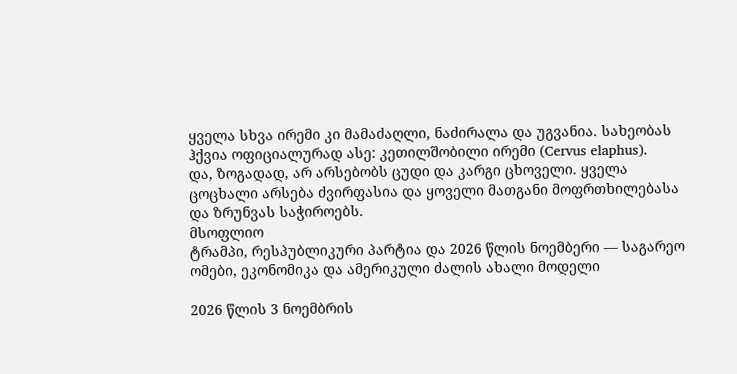ყველა სხვა ირემი კი მამაძაღლი, ნაძირალა და უგვანია. სახეობას ჰქვია ოფიციალურად ასე: კეთილშობილი ირემი (Cervus elaphus).
და, ზოგადად, არ არსებობს ცუდი და კარგი ცხოველი. ყველა ცოცხალი არსება ძვირფასია და ყოველი მათგანი მოფრთხილებასა და ზრუნვას საჭიროებს.
მსოფლიო
ტრამპი, რესპუბლიკური პარტია და 2026 წლის ნოემბერი — საგარეო ომები, ეკონომიკა და ამერიკული ძალის ახალი მოდელი

2026 წლის 3 ნოემბრის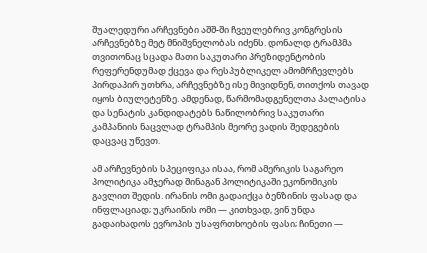შუალედური არჩევნები აშშ-ში ჩვეულებრივ კონგრესის არჩევნებზე მეტ მნიშვნელობას იძენს. დონალდ ტრამპმა თვითონაც სცადა მათი საკუთარი პრეზიდენტობის რეფერენდუმად ქცევა და რესპუბლიკელ ამომრჩევლებს პირდაპირ უთხრა, არჩევნებზე ისე მივიდნენ, თითქოს თავად იყოს ბიულეტენზე. ამდენად, წარმომადგენელთა პალატისა და სენატის კანდიდატებს ნაწილობრივ საკუთარი კამპანიის ნაცვლად ტრამპის მეორე ვადის შედეგების დაცვაც უწევთ.

ამ არჩევნების სპეციფიკა ისაა, რომ ამერიკის საგარეო პოლიტიკა ამჯერად შინაგან პოლიტიკაში ეკონომიკის გავლით შედის. ირანის ომი გადაიქცა ბენზინის ფასად და ინფლაციად; უკრაინის ომი — კითხვად, ვინ უნდა გადაიხადოს ევროპის უსაფრთხოების ფასი; ჩინეთი —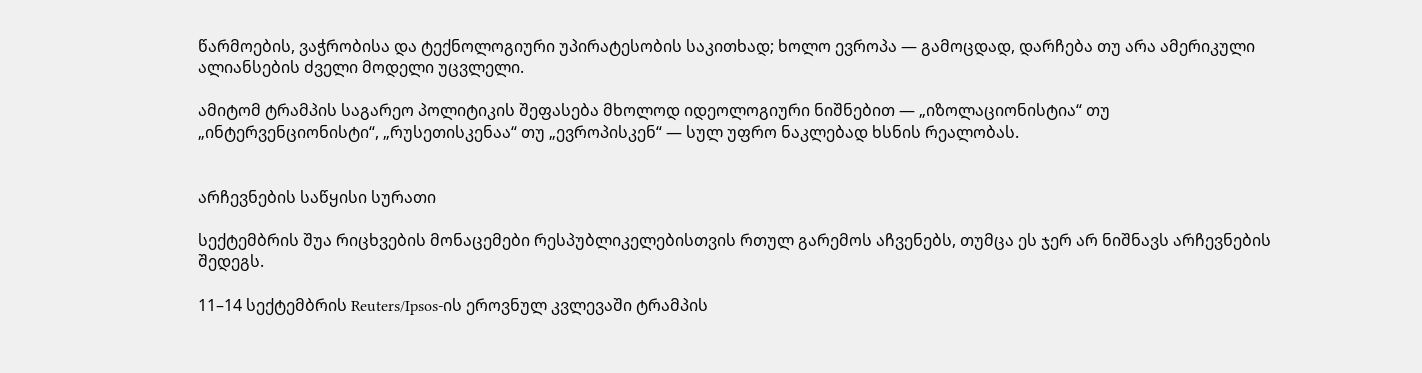წარმოების, ვაჭრობისა და ტექნოლოგიური უპირატესობის საკითხად; ხოლო ევროპა — გამოცდად, დარჩება თუ არა ამერიკული ალიანსების ძველი მოდელი უცვლელი.

ამიტომ ტრამპის საგარეო პოლიტიკის შეფასება მხოლოდ იდეოლოგიური ნიშნებით — „იზოლაციონისტია“ თუ „ინტერვენციონისტი“, „რუსეთისკენაა“ თუ „ევროპისკენ“ — სულ უფრო ნაკლებად ხსნის რეალობას.


არჩევნების საწყისი სურათი

სექტემბრის შუა რიცხვების მონაცემები რესპუბლიკელებისთვის რთულ გარემოს აჩვენებს, თუმცა ეს ჯერ არ ნიშნავს არჩევნების შედეგს.

11–14 სექტემბრის Reuters/Ipsos-ის ეროვნულ კვლევაში ტრამპის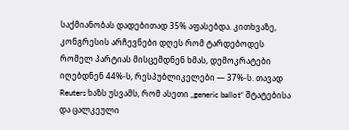საქმიანობას დადებითად 35% აფასებდა. კითხვაზე, კონგრესის არჩევნები დღეს რომ ტარდებოდეს რომელ პარტიას მისცემდნენ ხმას, დემოკრატები იღებდნენ 44%-ს, რესპუბლიკელები — 37%-ს. თავად Reuters ხაზს უსვამს, რომ ასეთი „generic ballot“ შტატებისა და ცალკეული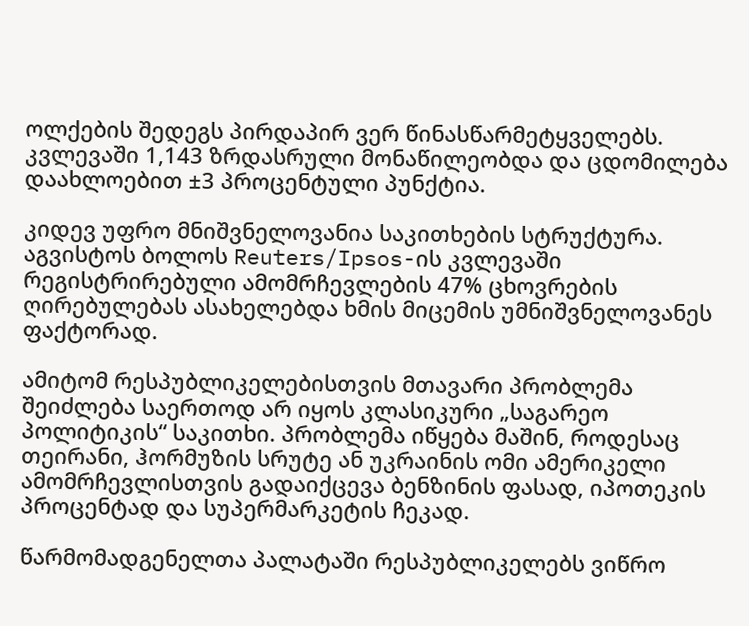ოლქების შედეგს პირდაპირ ვერ წინასწარმეტყველებს. კვლევაში 1,143 ზრდასრული მონაწილეობდა და ცდომილება დაახლოებით ±3 პროცენტული პუნქტია.

კიდევ უფრო მნიშვნელოვანია საკითხების სტრუქტურა. აგვისტოს ბოლოს Reuters/Ipsos-ის კვლევაში რეგისტრირებული ამომრჩევლების 47% ცხოვრების ღირებულებას ასახელებდა ხმის მიცემის უმნიშვნელოვანეს ფაქტორად.

ამიტომ რესპუბლიკელებისთვის მთავარი პრობლემა შეიძლება საერთოდ არ იყოს კლასიკური „საგარეო პოლიტიკის“ საკითხი. პრობლემა იწყება მაშინ, როდესაც თეირანი, ჰორმუზის სრუტე ან უკრაინის ომი ამერიკელი ამომრჩევლისთვის გადაიქცევა ბენზინის ფასად, იპოთეკის პროცენტად და სუპერმარკეტის ჩეკად.

წარმომადგენელთა პალატაში რესპუბლიკელებს ვიწრო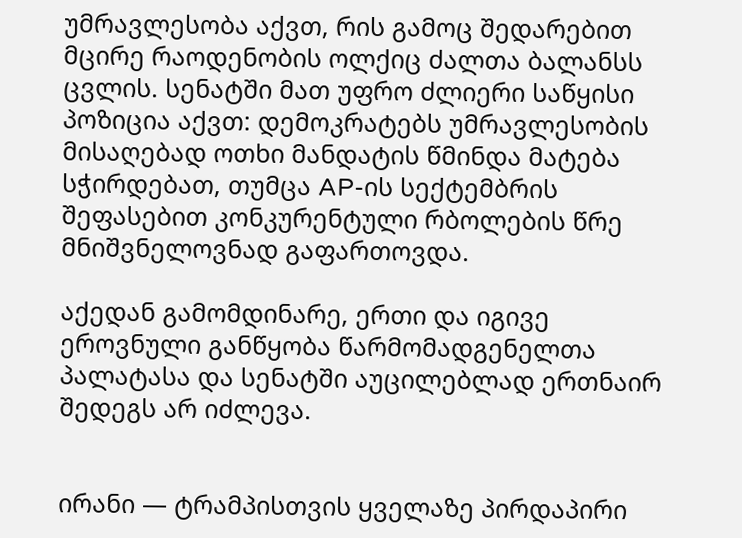უმრავლესობა აქვთ, რის გამოც შედარებით მცირე რაოდენობის ოლქიც ძალთა ბალანსს ცვლის. სენატში მათ უფრო ძლიერი საწყისი პოზიცია აქვთ: დემოკრატებს უმრავლესობის მისაღებად ოთხი მანდატის წმინდა მატება სჭირდებათ, თუმცა AP-ის სექტემბრის შეფასებით კონკურენტული რბოლების წრე მნიშვნელოვნად გაფართოვდა.

აქედან გამომდინარე, ერთი და იგივე ეროვნული განწყობა წარმომადგენელთა პალატასა და სენატში აუცილებლად ერთნაირ შედეგს არ იძლევა.


ირანი — ტრამპისთვის ყველაზე პირდაპირი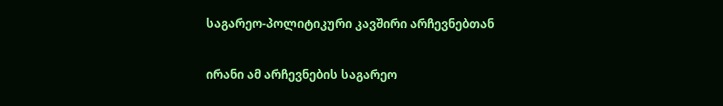საგარეო-პოლიტიკური კავშირი არჩევნებთან

ირანი ამ არჩევნების საგარეო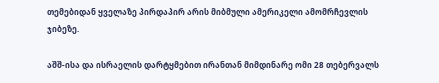თემებიდან ყველაზე პირდაპირ არის მიბმული ამერიკელი ამომრჩევლის ჯიბეზე.

აშშ-ისა და ისრაელის დარტყმებით ირანთან მიმდინარე ომი 28 თებერვალს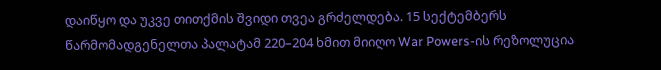დაიწყო და უკვე თითქმის შვიდი თვეა გრძელდება. 15 სექტემბერს წარმომადგენელთა პალატამ 220–204 ხმით მიიღო War Powers-ის რეზოლუცია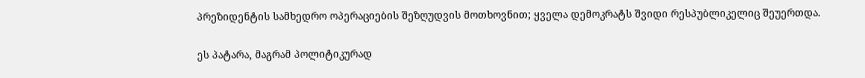პრეზიდენტის სამხედრო ოპერაციების შეზღუდვის მოთხოვნით; ყველა დემოკრატს შვიდი რესპუბლიკელიც შეუერთდა.

ეს პატარა, მაგრამ პოლიტიკურად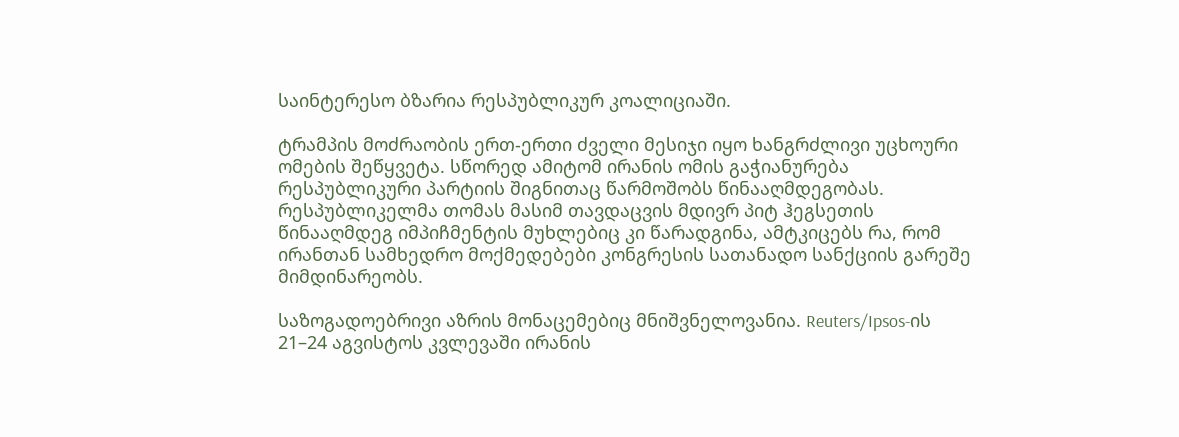საინტერესო ბზარია რესპუბლიკურ კოალიციაში.

ტრამპის მოძრაობის ერთ-ერთი ძველი მესიჯი იყო ხანგრძლივი უცხოური ომების შეწყვეტა. სწორედ ამიტომ ირანის ომის გაჭიანურება რესპუბლიკური პარტიის შიგნითაც წარმოშობს წინააღმდეგობას. რესპუბლიკელმა თომას მასიმ თავდაცვის მდივრ პიტ ჰეგსეთის წინააღმდეგ იმპიჩმენტის მუხლებიც კი წარადგინა, ამტკიცებს რა, რომ ირანთან სამხედრო მოქმედებები კონგრესის სათანადო სანქციის გარეშე მიმდინარეობს.

საზოგადოებრივი აზრის მონაცემებიც მნიშვნელოვანია. Reuters/Ipsos-ის 21–24 აგვისტოს კვლევაში ირანის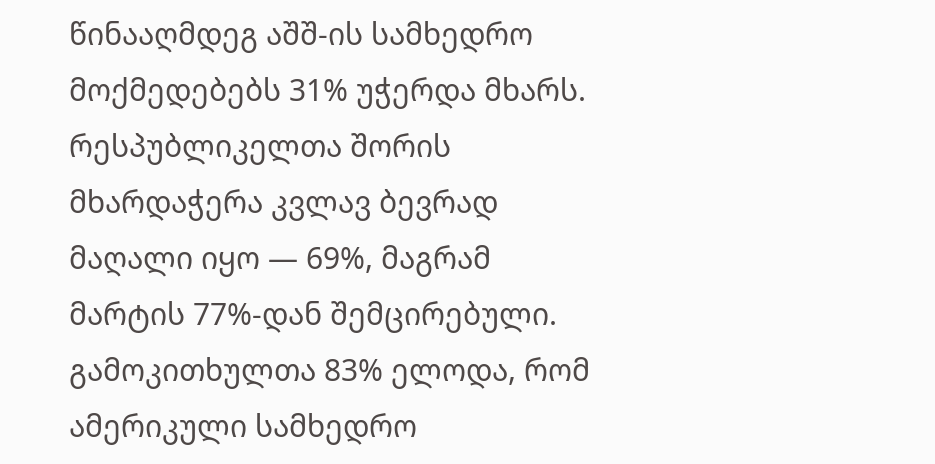წინააღმდეგ აშშ-ის სამხედრო მოქმედებებს 31% უჭერდა მხარს. რესპუბლიკელთა შორის მხარდაჭერა კვლავ ბევრად მაღალი იყო — 69%, მაგრამ მარტის 77%-დან შემცირებული. გამოკითხულთა 83% ელოდა, რომ ამერიკული სამხედრო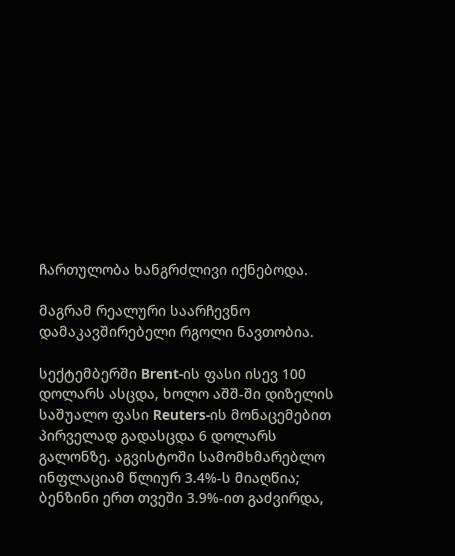ჩართულობა ხანგრძლივი იქნებოდა.

მაგრამ რეალური საარჩევნო დამაკავშირებელი რგოლი ნავთობია.

სექტემბერში Brent-ის ფასი ისევ 100 დოლარს ასცდა, ხოლო აშშ-ში დიზელის საშუალო ფასი Reuters-ის მონაცემებით პირველად გადასცდა 6 დოლარს გალონზე. აგვისტოში სამომხმარებლო ინფლაციამ წლიურ 3.4%-ს მიაღწია; ბენზინი ერთ თვეში 3.9%-ით გაძვირდა,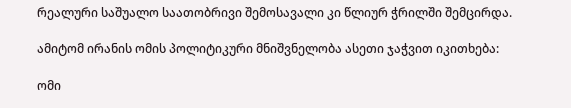რეალური საშუალო საათობრივი შემოსავალი კი წლიურ ჭრილში შემცირდა.

ამიტომ ირანის ომის პოლიტიკური მნიშვნელობა ასეთი ჯაჭვით იკითხება:

ომი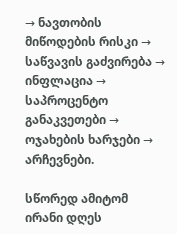→ ნავთობის მიწოდების რისკი → საწვავის გაძვირება → ინფლაცია → საპროცენტო განაკვეთები → ოჯახების ხარჯები → არჩევნები.

სწორედ ამიტომ ირანი დღეს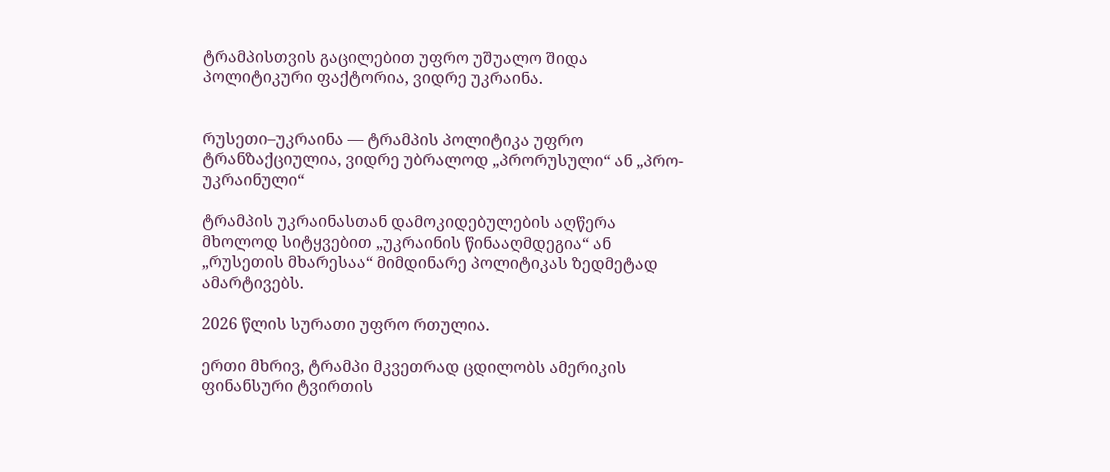ტრამპისთვის გაცილებით უფრო უშუალო შიდა პოლიტიკური ფაქტორია, ვიდრე უკრაინა.


რუსეთი–უკრაინა — ტრამპის პოლიტიკა უფრო ტრანზაქციულია, ვიდრე უბრალოდ „პრორუსული“ ან „პრო-უკრაინული“

ტრამპის უკრაინასთან დამოკიდებულების აღწერა მხოლოდ სიტყვებით „უკრაინის წინააღმდეგია“ ან „რუსეთის მხარესაა“ მიმდინარე პოლიტიკას ზედმეტად ამარტივებს.

2026 წლის სურათი უფრო რთულია.

ერთი მხრივ, ტრამპი მკვეთრად ცდილობს ამერიკის ფინანსური ტვირთის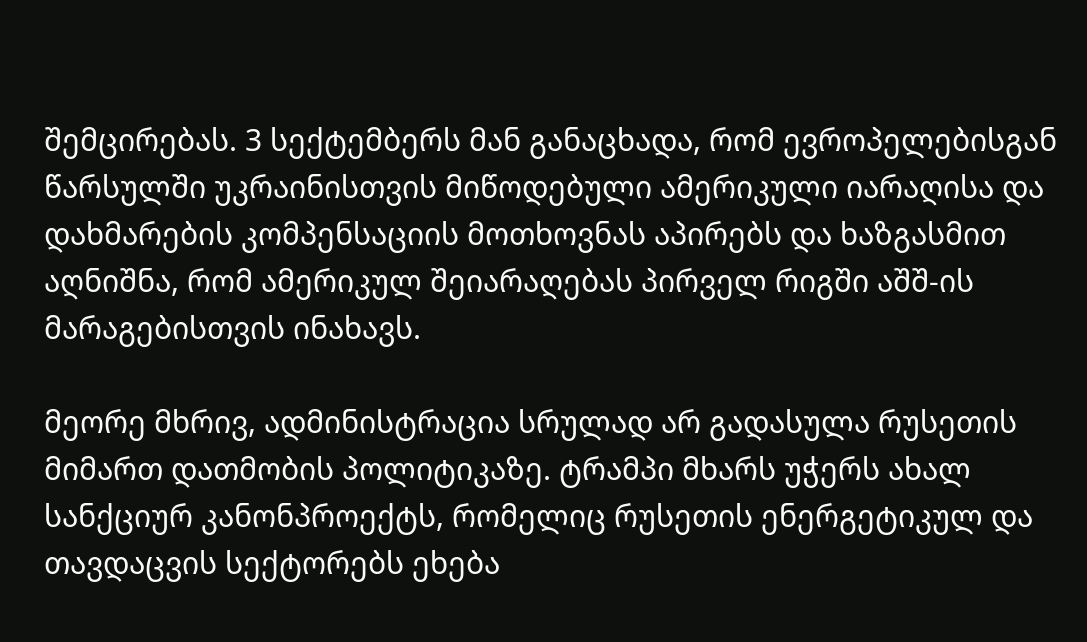შემცირებას. 3 სექტემბერს მან განაცხადა, რომ ევროპელებისგან წარსულში უკრაინისთვის მიწოდებული ამერიკული იარაღისა და დახმარების კომპენსაციის მოთხოვნას აპირებს და ხაზგასმით აღნიშნა, რომ ამერიკულ შეიარაღებას პირველ რიგში აშშ-ის მარაგებისთვის ინახავს.

მეორე მხრივ, ადმინისტრაცია სრულად არ გადასულა რუსეთის მიმართ დათმობის პოლიტიკაზე. ტრამპი მხარს უჭერს ახალ სანქციურ კანონპროექტს, რომელიც რუსეთის ენერგეტიკულ და თავდაცვის სექტორებს ეხება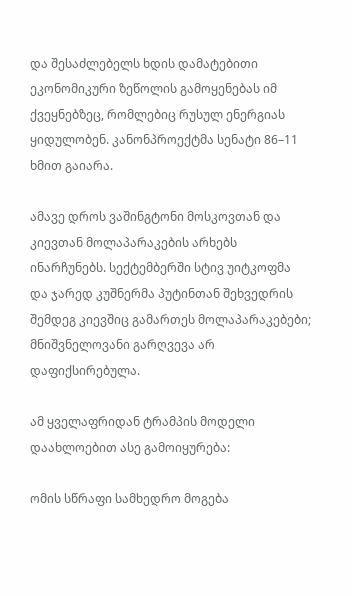და შესაძლებელს ხდის დამატებითი ეკონომიკური ზეწოლის გამოყენებას იმ ქვეყნებზეც, რომლებიც რუსულ ენერგიას ყიდულობენ. კანონპროექტმა სენატი 86–11 ხმით გაიარა.

ამავე დროს ვაშინგტონი მოსკოვთან და კიევთან მოლაპარაკების არხებს ინარჩუნებს. სექტემბერში სტივ უიტკოფმა და ჯარედ კუშნერმა პუტინთან შეხვედრის შემდეგ კიევშიც გამართეს მოლაპარაკებები; მნიშვნელოვანი გარღვევა არ დაფიქსირებულა.

ამ ყველაფრიდან ტრამპის მოდელი დაახლოებით ასე გამოიყურება:

ომის სწრაფი სამხედრო მოგება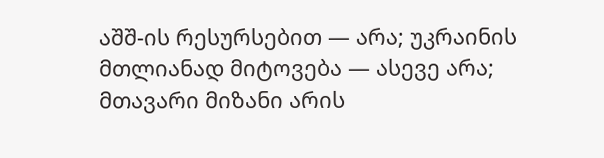აშშ-ის რესურსებით — არა; უკრაინის მთლიანად მიტოვება — ასევე არა; მთავარი მიზანი არის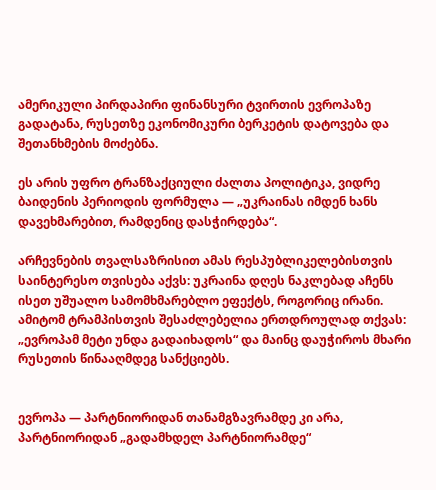ამერიკული პირდაპირი ფინანსური ტვირთის ევროპაზე გადატანა, რუსეთზე ეკონომიკური ბერკეტის დატოვება და შეთანხმების მოძებნა.

ეს არის უფრო ტრანზაქციული ძალთა პოლიტიკა, ვიდრე ბაიდენის პერიოდის ფორმულა — „უკრაინას იმდენ ხანს დავეხმარებით, რამდენიც დასჭირდება“.

არჩევნების თვალსაზრისით ამას რესპუბლიკელებისთვის საინტერესო თვისება აქვს: უკრაინა დღეს ნაკლებად აჩენს ისეთ უშუალო სამომხმარებლო ეფექტს, როგორიც ირანი. ამიტომ ტრამპისთვის შესაძლებელია ერთდროულად თქვას: „ევროპამ მეტი უნდა გადაიხადოს“ და მაინც დაუჭიროს მხარი რუსეთის წინააღმდეგ სანქციებს.


ევროპა — პარტნიორიდან თანამგზავრამდე კი არა, პარტნიორიდან „გადამხდელ პარტნიორამდე“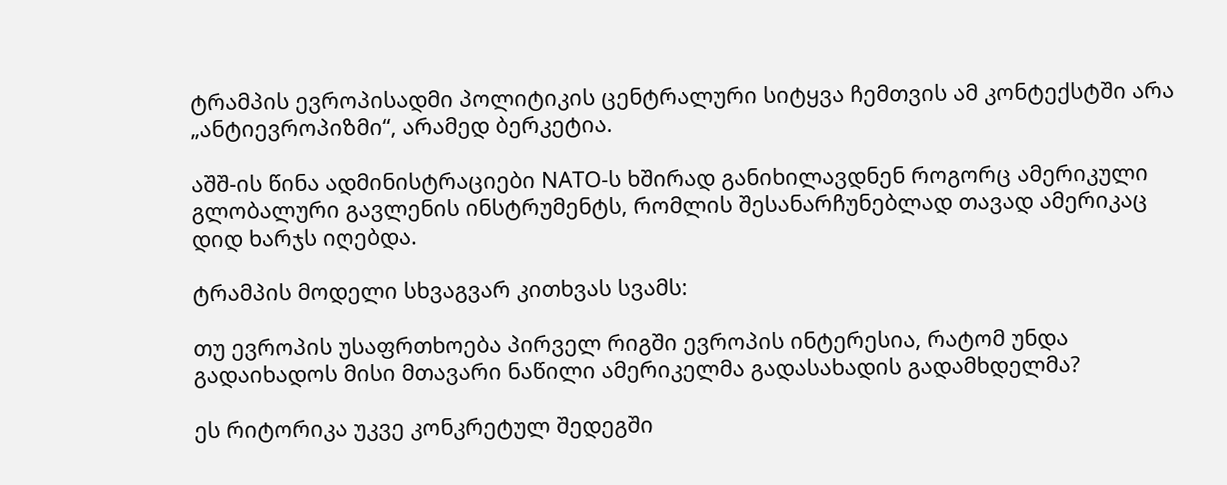ტრამპის ევროპისადმი პოლიტიკის ცენტრალური სიტყვა ჩემთვის ამ კონტექსტში არა „ანტიევროპიზმი“, არამედ ბერკეტია.

აშშ-ის წინა ადმინისტრაციები NATO-ს ხშირად განიხილავდნენ როგორც ამერიკული გლობალური გავლენის ინსტრუმენტს, რომლის შესანარჩუნებლად თავად ამერიკაც დიდ ხარჯს იღებდა.

ტრამპის მოდელი სხვაგვარ კითხვას სვამს:

თუ ევროპის უსაფრთხოება პირველ რიგში ევროპის ინტერესია, რატომ უნდა გადაიხადოს მისი მთავარი ნაწილი ამერიკელმა გადასახადის გადამხდელმა?

ეს რიტორიკა უკვე კონკრეტულ შედეგში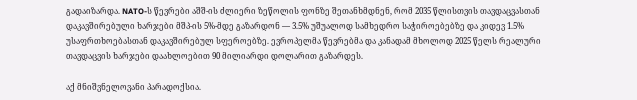გადაიზარდა. NATO-ს წევრები აშშ-ის ძლიერი ზეწოლის ფონზე შეთანხმდნენ, რომ 2035 წლისთვის თავდაცვასთან დაკავშირებული ხარჯები მშპ-ის 5%-მდე გაზარდონ — 3.5% უშუალოდ სამხედრო საჭიროებებზე და კიდევ 1.5% უსაფრთხოებასთან დაკავშირებულ სფეროებზე. ევროპელმა წევრებმა და კანადამ მხოლოდ 2025 წელს რეალური თავდაცვის ხარჯები დაახლოებით 90 მილიარდი დოლარით გაზარდეს.

აქ მნიშვნელოვანი პარადოქსია.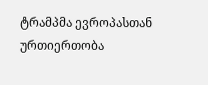ტრამპმა ევროპასთან ურთიერთობა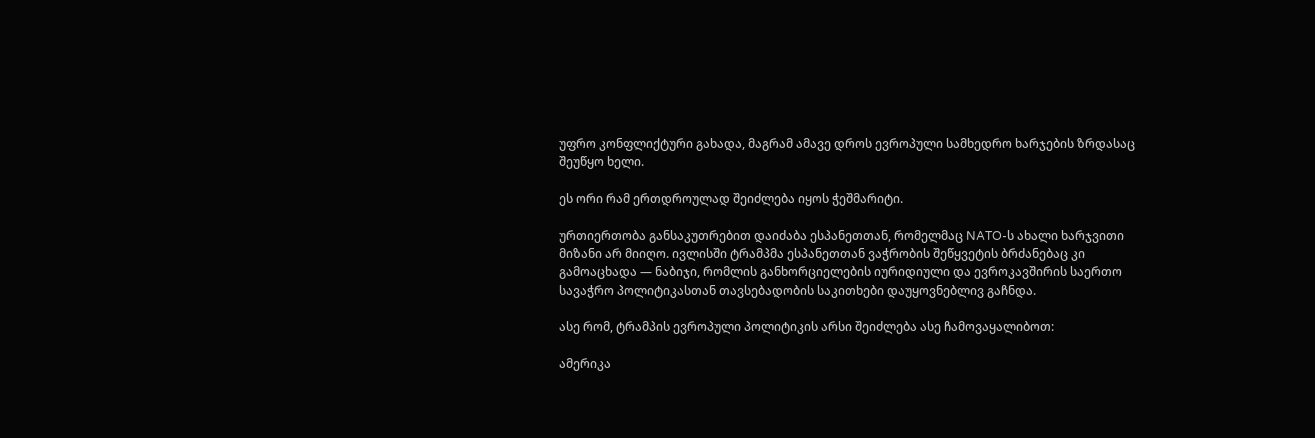უფრო კონფლიქტური გახადა, მაგრამ ამავე დროს ევროპული სამხედრო ხარჯების ზრდასაც შეუწყო ხელი.

ეს ორი რამ ერთდროულად შეიძლება იყოს ჭეშმარიტი.

ურთიერთობა განსაკუთრებით დაიძაბა ესპანეთთან, რომელმაც NATO-ს ახალი ხარჯვითი მიზანი არ მიიღო. ივლისში ტრამპმა ესპანეთთან ვაჭრობის შეწყვეტის ბრძანებაც კი გამოაცხადა — ნაბიჯი, რომლის განხორციელების იურიდიული და ევროკავშირის საერთო სავაჭრო პოლიტიკასთან თავსებადობის საკითხები დაუყოვნებლივ გაჩნდა.

ასე რომ, ტრამპის ევროპული პოლიტიკის არსი შეიძლება ასე ჩამოვაყალიბოთ:

ამერიკა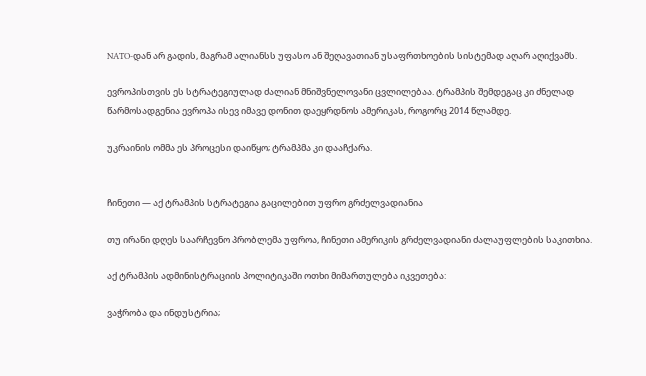NATO-დან არ გადის, მაგრამ ალიანსს უფასო ან შეღავათიან უსაფრთხოების სისტემად აღარ აღიქვამს.

ევროპისთვის ეს სტრატეგიულად ძალიან მნიშვნელოვანი ცვლილებაა. ტრამპის შემდეგაც კი ძნელად წარმოსადგენია ევროპა ისევ იმავე დონით დაეყრდნოს ამერიკას, როგორც 2014 წლამდე.

უკრაინის ომმა ეს პროცესი დაიწყო; ტრამპმა კი დააჩქარა.


ჩინეთი — აქ ტრამპის სტრატეგია გაცილებით უფრო გრძელვადიანია

თუ ირანი დღეს საარჩევნო პრობლემა უფროა, ჩინეთი ამერიკის გრძელვადიანი ძალაუფლების საკითხია.

აქ ტრამპის ადმინისტრაციის პოლიტიკაში ოთხი მიმართულება იკვეთება:

ვაჭრობა და ინდუსტრია;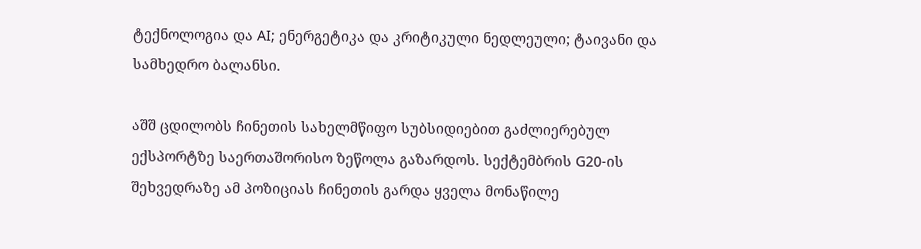ტექნოლოგია და AI; ენერგეტიკა და კრიტიკული ნედლეული; ტაივანი და სამხედრო ბალანსი.

აშშ ცდილობს ჩინეთის სახელმწიფო სუბსიდიებით გაძლიერებულ ექსპორტზე საერთაშორისო ზეწოლა გაზარდოს. სექტემბრის G20-ის შეხვედრაზე ამ პოზიციას ჩინეთის გარდა ყველა მონაწილე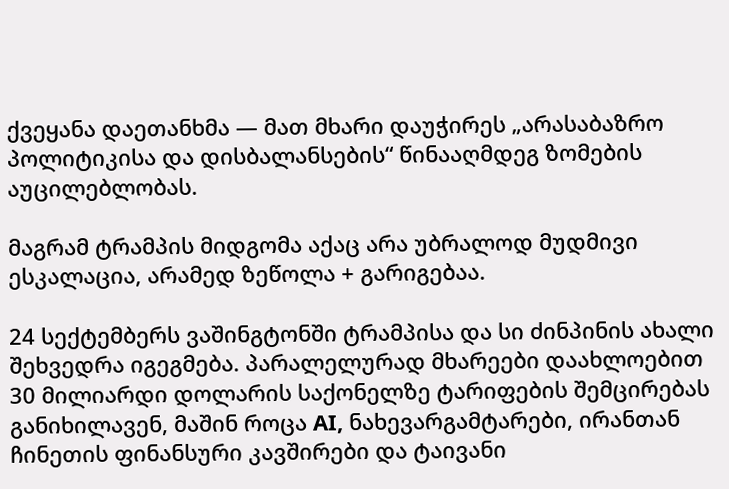ქვეყანა დაეთანხმა — მათ მხარი დაუჭირეს „არასაბაზრო პოლიტიკისა და დისბალანსების“ წინააღმდეგ ზომების აუცილებლობას.

მაგრამ ტრამპის მიდგომა აქაც არა უბრალოდ მუდმივი ესკალაცია, არამედ ზეწოლა + გარიგებაა.

24 სექტემბერს ვაშინგტონში ტრამპისა და სი ძინპინის ახალი შეხვედრა იგეგმება. პარალელურად მხარეები დაახლოებით 30 მილიარდი დოლარის საქონელზე ტარიფების შემცირებას განიხილავენ, მაშინ როცა AI, ნახევარგამტარები, ირანთან ჩინეთის ფინანსური კავშირები და ტაივანი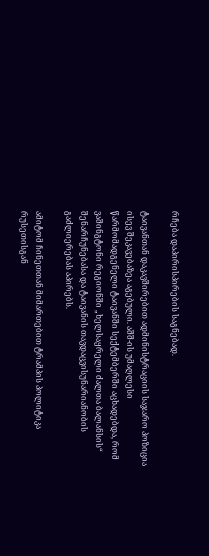რჩება დაპირისპირების საგნებად.

ტაივანთან დაკავშირებით ადმინისტრაციის საჯარო პოზიცია ისევ შეკავებაზეა აგებული. აშშ-ის უმაღლესი წარმომადგენელი ტაივანში სექტემბერში აცხადებდა, რომ ვაშინგტონი რეგიონში „ხელსაყრელი ძალთა ბალანსის“ შენარჩუნებასა და ტაივანის თავდაცვისუნარიანობის გაძლიერებას აპირებს.

ამიტომ ჩინეთთან მიმართებით ტრამპის პოლიტიკა რუსეთისგან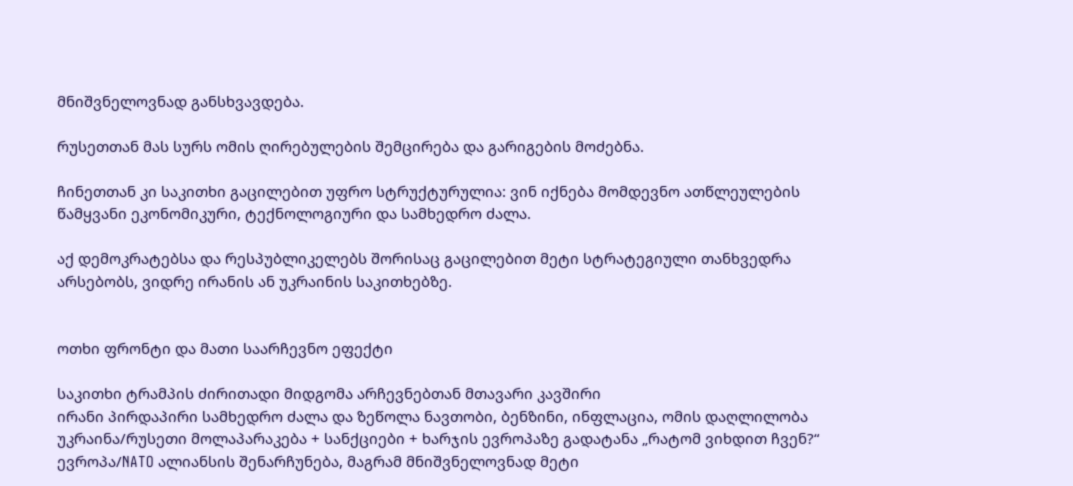მნიშვნელოვნად განსხვავდება.

რუსეთთან მას სურს ომის ღირებულების შემცირება და გარიგების მოძებნა.

ჩინეთთან კი საკითხი გაცილებით უფრო სტრუქტურულია: ვინ იქნება მომდევნო ათწლეულების წამყვანი ეკონომიკური, ტექნოლოგიური და სამხედრო ძალა.

აქ დემოკრატებსა და რესპუბლიკელებს შორისაც გაცილებით მეტი სტრატეგიული თანხვედრა არსებობს, ვიდრე ირანის ან უკრაინის საკითხებზე.


ოთხი ფრონტი და მათი საარჩევნო ეფექტი

საკითხი ტრამპის ძირითადი მიდგომა არჩევნებთან მთავარი კავშირი
ირანი პირდაპირი სამხედრო ძალა და ზეწოლა ნავთობი, ბენზინი, ინფლაცია, ომის დაღლილობა
უკრაინა/რუსეთი მოლაპარაკება + სანქციები + ხარჯის ევროპაზე გადატანა „რატომ ვიხდით ჩვენ?“
ევროპა/NATO ალიანსის შენარჩუნება, მაგრამ მნიშვნელოვნად მეტი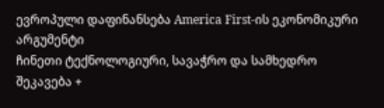ევროპული დაფინანსება America First-ის ეკონომიკური არგუმენტი
ჩინეთი ტექნოლოგიური, სავაჭრო და სამხედრო შეკავება +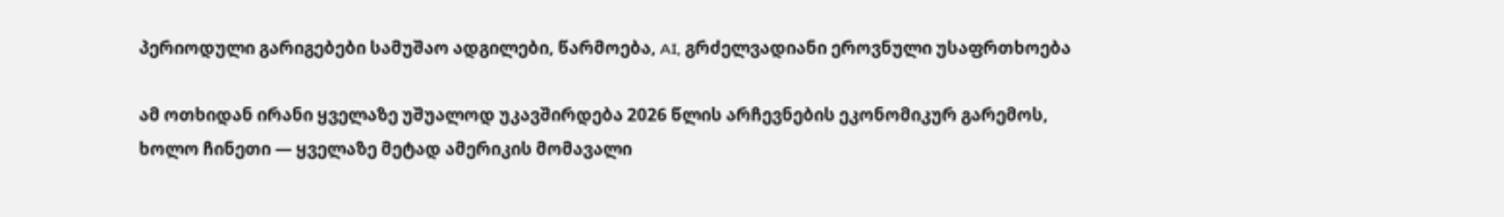პერიოდული გარიგებები სამუშაო ადგილები, წარმოება, AI, გრძელვადიანი ეროვნული უსაფრთხოება

ამ ოთხიდან ირანი ყველაზე უშუალოდ უკავშირდება 2026 წლის არჩევნების ეკონომიკურ გარემოს, ხოლო ჩინეთი — ყველაზე მეტად ამერიკის მომავალი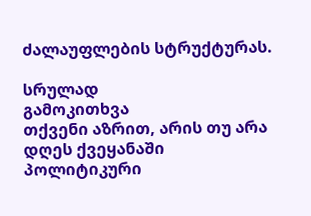ძალაუფლების სტრუქტურას.

სრულად
გამოკითხვა
თქვენი აზრით, არის თუ არა დღეს ქვეყანაში პოლიტიკური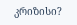კრიზისი?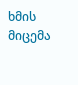ხმის მიცემა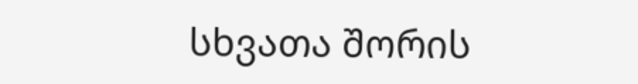სხვათა შორის